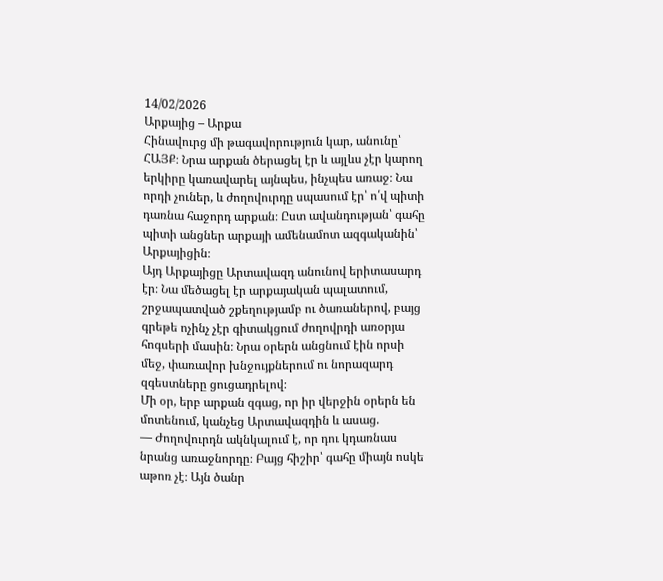14/02/2026
Արքայից – Արքա
Հինավուրց մի թագավորություն կար, անունը՝ ՀԱՅՔ։ Նրա արքան ծերացել էր և այլևս չէր կարող երկիրը կառավարել այնպես, ինչպես առաջ։ Նա որդի չուներ, և ժողովուրդը սպասում էր՝ ո՛վ պիտի դառնա հաջորդ արքան։ Ըստ ավանդության՝ գահը պիտի անցներ արքայի ամենամոտ ազգականին՝ Արքայիցին։
Այդ Արքայիցը Արտավազդ անունով երիտասարդ էր։ Նա մեծացել էր արքայական պալատում, շրջապատված շքեղությամբ ու ծառաներով, բայց գրեթե ոչինչ չէր գիտակցում ժողովրդի առօրյա հոգսերի մասին։ Նրա օրերն անցնում էին որսի մեջ, փառավոր խնջույքներում ու նորազարդ զգեստները ցուցադրելով։
Մի օր, երբ արքան զգաց, որ իր վերջին օրերն են մոտենում, կանչեց Արտավազդին և ասաց.
— Ժողովուրդն ակնկալում է, որ դու կդառնաս նրանց առաջնորդը։ Բայց հիշիր՝ գահը միայն ոսկե աթոռ չէ։ Այն ծանր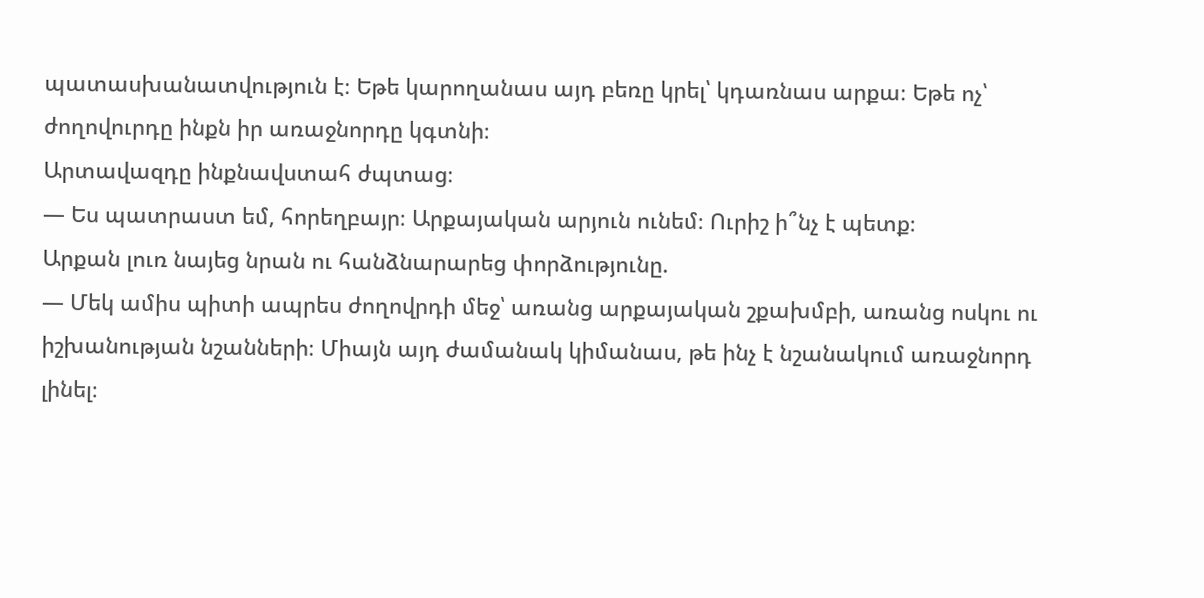պատասխանատվություն է։ Եթե կարողանաս այդ բեռը կրել՝ կդառնաս արքա։ Եթե ոչ՝ ժողովուրդը ինքն իր առաջնորդը կգտնի։
Արտավազդը ինքնավստահ ժպտաց։
— Ես պատրաստ եմ, հորեղբայր։ Արքայական արյուն ունեմ։ Ուրիշ ի՞նչ է պետք։
Արքան լուռ նայեց նրան ու հանձնարարեց փորձությունը.
— Մեկ ամիս պիտի ապրես ժողովրդի մեջ՝ առանց արքայական շքախմբի, առանց ոսկու ու իշխանության նշանների։ Միայն այդ ժամանակ կիմանաս, թե ինչ է նշանակում առաջնորդ լինել։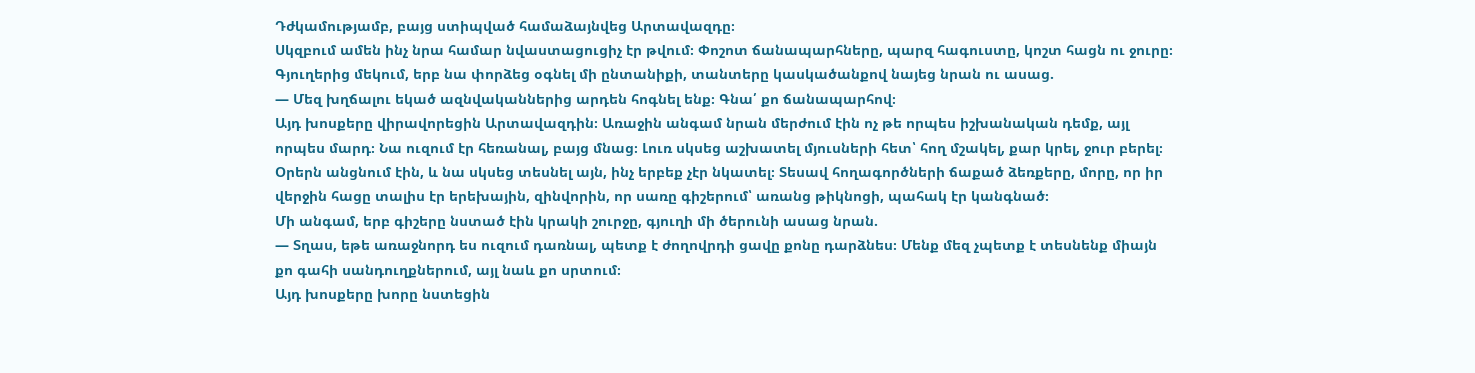Դժկամությամբ, բայց ստիպված համաձայնվեց Արտավազդը։
Սկզբում ամեն ինչ նրա համար նվաստացուցիչ էր թվում։ Փոշոտ ճանապարհները, պարզ հագուստը, կոշտ հացն ու ջուրը։ Գյուղերից մեկում, երբ նա փորձեց օգնել մի ընտանիքի, տանտերը կասկածանքով նայեց նրան ու ասաց.
— Մեզ խղճալու եկած ազնվականներից արդեն հոգնել ենք։ Գնա՛ քո ճանապարհով։
Այդ խոսքերը վիրավորեցին Արտավազդին։ Առաջին անգամ նրան մերժում էին ոչ թե որպես իշխանական դեմք, այլ որպես մարդ։ Նա ուզում էր հեռանալ, բայց մնաց։ Լուռ սկսեց աշխատել մյուսների հետ՝ հող մշակել, քար կրել, ջուր բերել։
Օրերն անցնում էին, և նա սկսեց տեսնել այն, ինչ երբեք չէր նկատել։ Տեսավ հողագործների ճաքած ձեռքերը, մորը, որ իր վերջին հացը տալիս էր երեխային, զինվորին, որ սառը գիշերում՝ առանց թիկնոցի, պահակ էր կանգնած։
Մի անգամ, երբ գիշերը նստած էին կրակի շուրջը, գյուղի մի ծերունի ասաց նրան.
— Տղաս, եթե առաջնորդ ես ուզում դառնալ, պետք է ժողովրդի ցավը քոնը դարձնես։ Մենք մեզ չպետք է տեսնենք միայն քո գահի սանդուղքներում, այլ նաև քո սրտում։
Այդ խոսքերը խորը նստեցին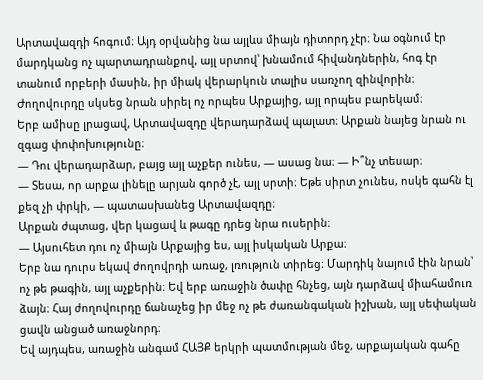Արտավազդի հոգում։ Այդ օրվանից նա այլևս միայն դիտորդ չէր։ Նա օգնում էր մարդկանց ոչ պարտադրանքով, այլ սրտով՝ խնամում հիվանդներին, հոգ էր տանում որբերի մասին, իր միակ վերարկուն տալիս սառչող զինվորին։
Ժողովուրդը սկսեց նրան սիրել ոչ որպես Արքայից, այլ որպես բարեկամ։
Երբ ամիսը լրացավ, Արտավազդը վերադարձավ պալատ։ Արքան նայեց նրան ու զգաց փոփոխությունը։
— Դու վերադարձար, բայց այլ աչքեր ունես, — ասաց նա։ — Ի՞նչ տեսար։
— Տեսա, որ արքա լինելը արյան գործ չէ, այլ սրտի։ Եթե սիրտ չունես, ոսկե գահն էլ քեզ չի փրկի, — պատասխանեց Արտավազդը։
Արքան ժպտաց, վեր կացավ և թագը դրեց նրա ուսերին։
— Այսուհետ դու ոչ միայն Արքայից ես, այլ իսկական Արքա։
Երբ նա դուրս եկավ ժողովրդի առաջ, լռություն տիրեց։ Մարդիկ նայում էին նրան՝ ոչ թե թագին, այլ աչքերին։ Եվ երբ առաջին ծափը հնչեց, այն դարձավ միահամուռ ձայն։ Հայ ժողովուրդը ճանաչեց իր մեջ ոչ թե ժառանգական իշխան, այլ սեփական ցավն անցած առաջնորդ։
Եվ այդպես, առաջին անգամ ՀԱՅՔ երկրի պատմության մեջ, արքայական գահը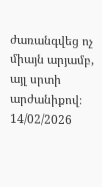ժառանգվեց ոչ միայն արյամբ, այլ սրտի արժանիքով։
14/02/2026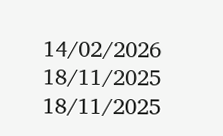14/02/2026
18/11/2025
18/11/2025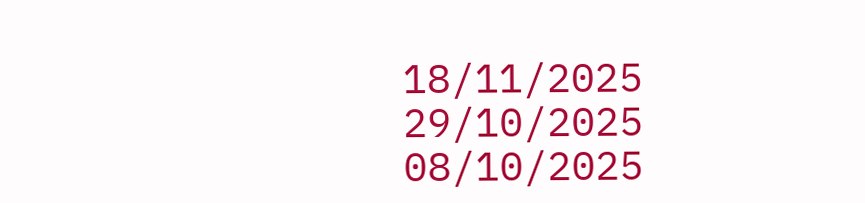18/11/2025
29/10/2025
08/10/2025